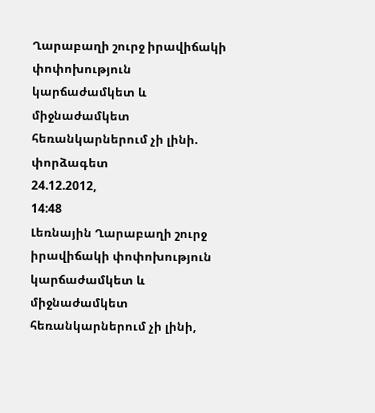Ղարաբաղի շուրջ իրավիճակի փոփոխություն կարճաժամկետ և միջնաժամկետ հեռանկարներում չի լինի. փորձագետ
24.12.2012,
14:48
Լեռնային Ղարաբաղի շուրջ իրավիճակի փոփոխություն կարճաժամկետ և միջնաժամկետ հեռանկարներում չի լինի,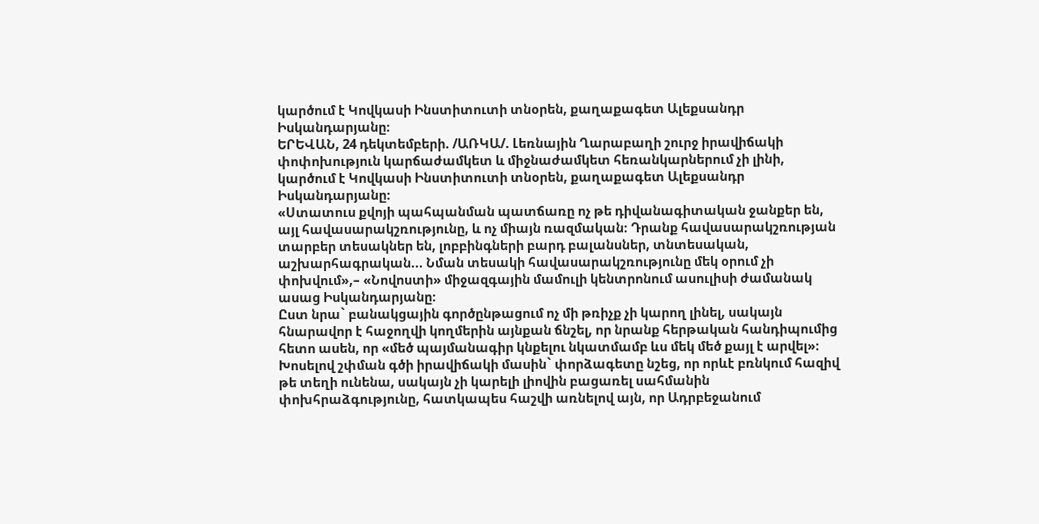կարծում է Կովկասի Ինստիտուտի տնօրեն, քաղաքագետ Ալեքսանդր Իսկանդարյանը։
ԵՐԵՎԱՆ, 24 դեկտեմբերի. /ԱՌԿԱ/. Լեռնային Ղարաբաղի շուրջ իրավիճակի փոփոխություն կարճաժամկետ և միջնաժամկետ հեռանկարներում չի լինի, կարծում է Կովկասի Ինստիտուտի տնօրեն, քաղաքագետ Ալեքսանդր Իսկանդարյանը։
«Ստատուս քվոյի պահպանման պատճառը ոչ թե դիվանագիտական ջանքեր են, այլ հավասարակշռությունը, և ոչ միայն ռազմական։ Դրանք հավասարակշռության տարբեր տեսակներ են, լոբբինգների բարդ բալանսներ, տնտեսական, աշխարհագրական... Նման տեսակի հավասարակշռությունը մեկ օրում չի փոխվում»,– «Նովոստի» միջազգային մամուլի կենտրոնում ասուլիսի ժամանակ ասաց Իսկանդարյանը։
Ըստ նրա` բանակցային գործընթացում ոչ մի թռիչք չի կարող լինել, սակայն հնարավոր է հաջողվի կողմերին այնքան ճնշել, որ նրանք հերթական հանդիպումից հետո ասեն, որ «մեծ պայմանագիր կնքելու նկատմամբ ևս մեկ մեծ քայլ է արվել»։
Խոսելով շփման գծի իրավիճակի մասին` փորձագետը նշեց, որ որևէ բռնկում հազիվ թե տեղի ունենա, սակայն չի կարելի լիովին բացառել սահմանին փոխհրաձգությունը, հատկապես հաշվի առնելով այն, որ Ադրբեջանում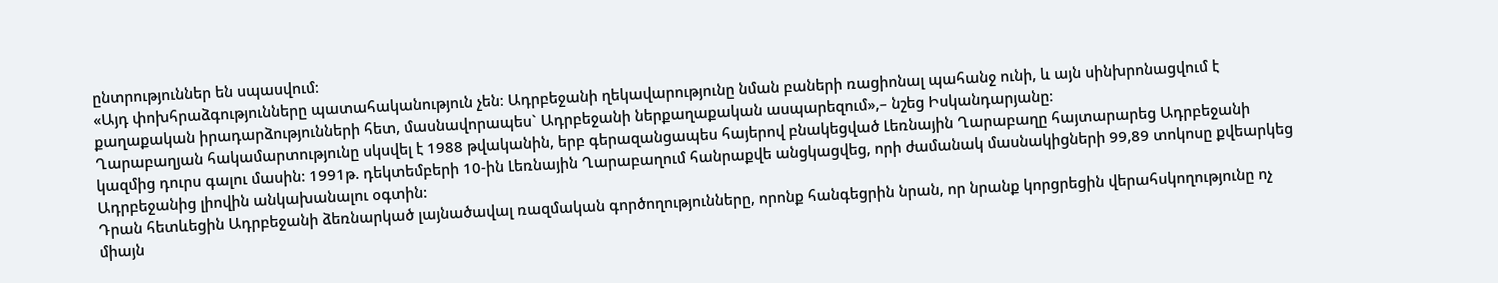ընտրություններ են սպասվում։
«Այդ փոխհրաձգությունները պատահականություն չեն։ Ադրբեջանի ղեկավարությունը նման բաների ռացիոնալ պահանջ ունի, և այն սինխրոնացվում է քաղաքական իրադարձությունների հետ, մասնավորապես` Ադրբեջանի ներքաղաքական ասպարեզում»,– նշեց Իսկանդարյանը։
Ղարաբաղյան հակամարտությունը սկսվել է 1988 թվականին, երբ գերազանցապես հայերով բնակեցված Լեռնային Ղարաբաղը հայտարարեց Ադրբեջանի կազմից դուրս գալու մասին: 1991թ. դեկտեմբերի 10-ին Լեռնային Ղարաբաղում հանրաքվե անցկացվեց, որի ժամանակ մասնակիցների 99,89 տոկոսը քվեարկեց Ադրբեջանից լիովին անկախանալու օգտին:
Դրան հետևեցին Ադրբեջանի ձեռնարկած լայնածավալ ռազմական գործողությունները, որոնք հանգեցրին նրան, որ նրանք կորցրեցին վերահսկողությունը ոչ միայն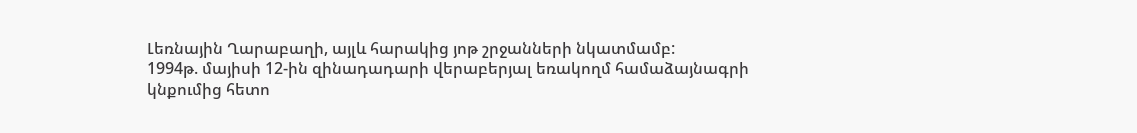Լեռնային Ղարաբաղի, այլև հարակից յոթ շրջանների նկատմամբ:
1994թ. մայիսի 12-ին զինադադարի վերաբերյալ եռակողմ համաձայնագրի կնքումից հետո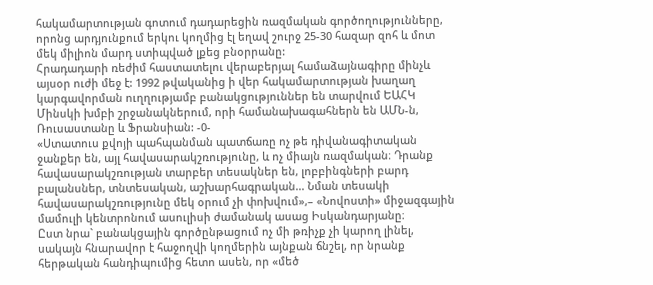հակամարտության գոտում դադարեցին ռազմական գործողությունները, որոնց արդյունքում երկու կողմից էլ եղավ շուրջ 25-30 հազար զոհ և մոտ մեկ միլիոն մարդ ստիպված լքեց բնօրրանը:
Հրադադարի ռեժիմ հաստատելու վերաբերյալ համաձայնագիրը մինչև այսօր ուժի մեջ է: 1992 թվականից ի վեր հակամարտության խաղաղ կարգավորման ուղղությամբ բանակցություններ են տարվում ԵԱՀԿ Մինսկի խմբի շրջանակներում, որի համանախագահներն են ԱՄՆ-ն, Ռուսաստանը և Ֆրանսիան: -0-
«Ստատուս քվոյի պահպանման պատճառը ոչ թե դիվանագիտական ջանքեր են, այլ հավասարակշռությունը, և ոչ միայն ռազմական։ Դրանք հավասարակշռության տարբեր տեսակներ են, լոբբինգների բարդ բալանսներ, տնտեսական, աշխարհագրական... Նման տեսակի հավասարակշռությունը մեկ օրում չի փոխվում»,– «Նովոստի» միջազգային մամուլի կենտրոնում ասուլիսի ժամանակ ասաց Իսկանդարյանը։
Ըստ նրա` բանակցային գործընթացում ոչ մի թռիչք չի կարող լինել, սակայն հնարավոր է հաջողվի կողմերին այնքան ճնշել, որ նրանք հերթական հանդիպումից հետո ասեն, որ «մեծ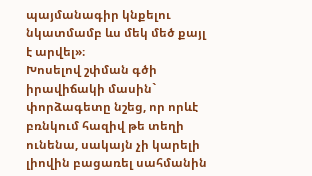պայմանագիր կնքելու նկատմամբ ևս մեկ մեծ քայլ է արվել»։
Խոսելով շփման գծի իրավիճակի մասին` փորձագետը նշեց, որ որևէ բռնկում հազիվ թե տեղի ունենա, սակայն չի կարելի լիովին բացառել սահմանին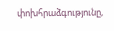փոխհրաձգությունը,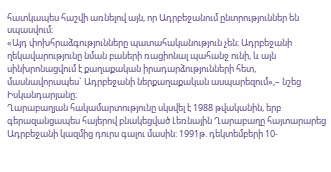հատկապես հաշվի առնելով այն, որ Ադրբեջանում ընտրություններ են սպասվում։
«Այդ փոխհրաձգությունները պատահականություն չեն։ Ադրբեջանի ղեկավարությունը նման բաների ռացիոնալ պահանջ ունի, և այն սինխրոնացվում է քաղաքական իրադարձությունների հետ, մասնավորապես` Ադրբեջանի ներքաղաքական ասպարեզում»,– նշեց Իսկանդարյանը։
Ղարաբաղյան հակամարտությունը սկսվել է 1988 թվականին, երբ գերազանցապես հայերով բնակեցված Լեռնային Ղարաբաղը հայտարարեց Ադրբեջանի կազմից դուրս գալու մասին: 1991թ. դեկտեմբերի 10-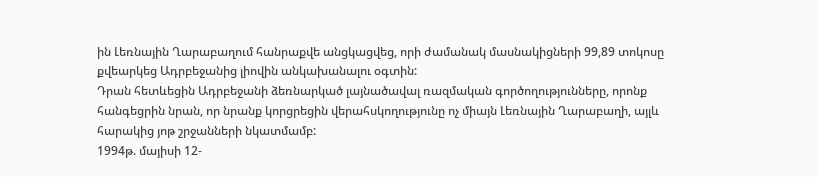ին Լեռնային Ղարաբաղում հանրաքվե անցկացվեց, որի ժամանակ մասնակիցների 99,89 տոկոսը քվեարկեց Ադրբեջանից լիովին անկախանալու օգտին:
Դրան հետևեցին Ադրբեջանի ձեռնարկած լայնածավալ ռազմական գործողությունները, որոնք հանգեցրին նրան, որ նրանք կորցրեցին վերահսկողությունը ոչ միայն Լեռնային Ղարաբաղի, այլև հարակից յոթ շրջանների նկատմամբ:
1994թ. մայիսի 12-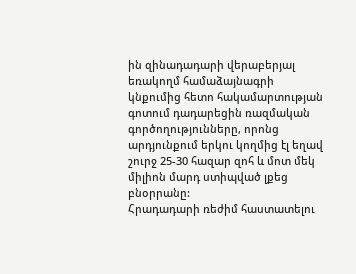ին զինադադարի վերաբերյալ եռակողմ համաձայնագրի կնքումից հետո հակամարտության գոտում դադարեցին ռազմական գործողությունները, որոնց արդյունքում երկու կողմից էլ եղավ շուրջ 25-30 հազար զոհ և մոտ մեկ միլիոն մարդ ստիպված լքեց բնօրրանը:
Հրադադարի ռեժիմ հաստատելու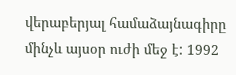վերաբերյալ համաձայնագիրը մինչև այսօր ուժի մեջ է: 1992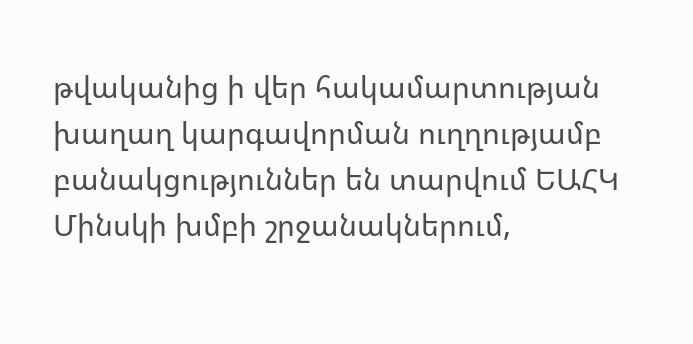թվականից ի վեր հակամարտության խաղաղ կարգավորման ուղղությամբ բանակցություններ են տարվում ԵԱՀԿ Մինսկի խմբի շրջանակներում,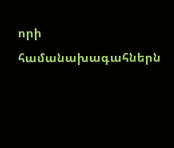որի համանախագահներն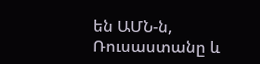են ԱՄՆ-ն, Ռուսաստանը և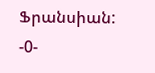Ֆրանսիան: -0-